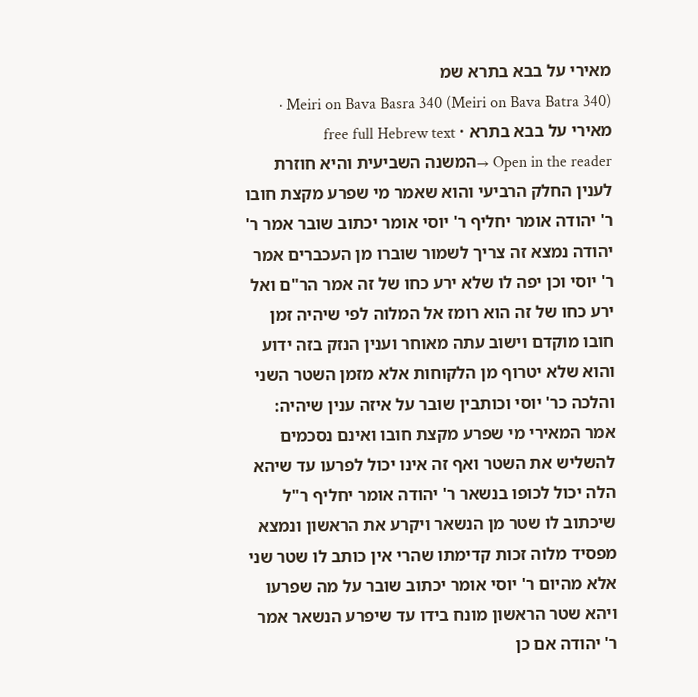מאירי על בבא בתרא שמ
Meiri on Bava Basra 340 (Meiri on Bava Batra 340) · מאירי על בבא בתרא · free full Hebrew text
Open in the reader →המשנה השביעית והיא חוזרת לענין החלק הרביעי והוא שאמר מי שפרע מקצת חובו ר' יהודה אומר יחליף ר' יוסי אומר יכתוב שובר אמר ר' יהודה נמצא זה צריך לשמור שוברו מן העכברים אמר ר' יוסי וכן יפה לו שלא ירע כחו של זה אמר הר"ם ואל ירע כחו של זה הוא רומז אל המלוה לפי שיהיה זמן חובו מוקדם וישוב עתה מאוחר וענין הנזק בזה ידוע והוא שלא יטרוף מן הלקוחות אלא מזמן השטר השני והלכה כר' יוסי וכותבין שובר על איזה ענין שיהיה:
אמר המאירי מי שפרע מקצת חובו ואינם נסכמים להשליש את השטר ואף זה אינו יכול לפרעו עד שיהא הלה יכול לכופו בנשאר ר' יהודה אומר יחליף ר"ל שיכתוב לו שטר מן הנשאר ויקרע את הראשון ונמצא מפסיד מלוה זכות קדימתו שהרי אין כותב לו שטר שני אלא מהיום ר' יוסי אומר יכתוב שובר על מה שפרעו ויהא שטר הראשון מונח בידו עד שיפרע הנשאר אמר ר' יהודה אם כן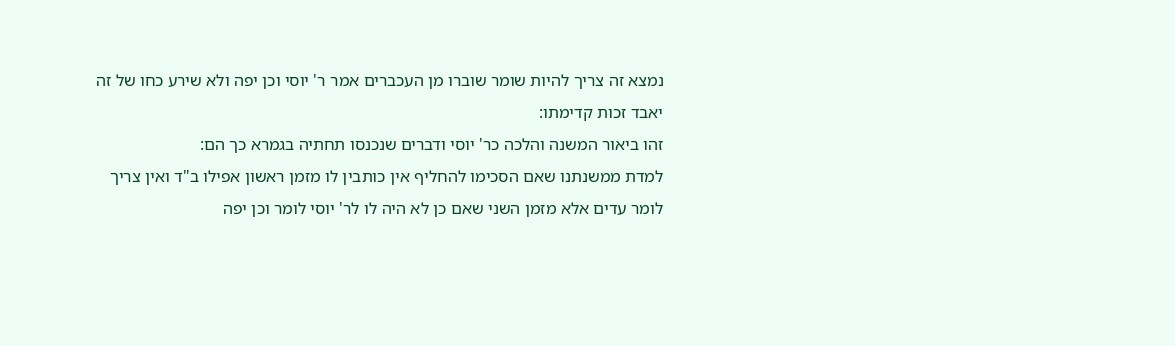נמצא זה צריך להיות שומר שוברו מן העכברים אמר ר' יוסי וכן יפה ולא שירע כחו של זה יאבד זכות קדימתו:
זהו ביאור המשנה והלכה כר' יוסי ודברים שנכנסו תחתיה בגמרא כך הם:
למדת ממשנתנו שאם הסכימו להחליף אין כותבין לו מזמן ראשון אפילו ב"ד ואין צריך לומר עדים אלא מזמן השני שאם כן לא היה לו לר' יוסי לומר וכן יפה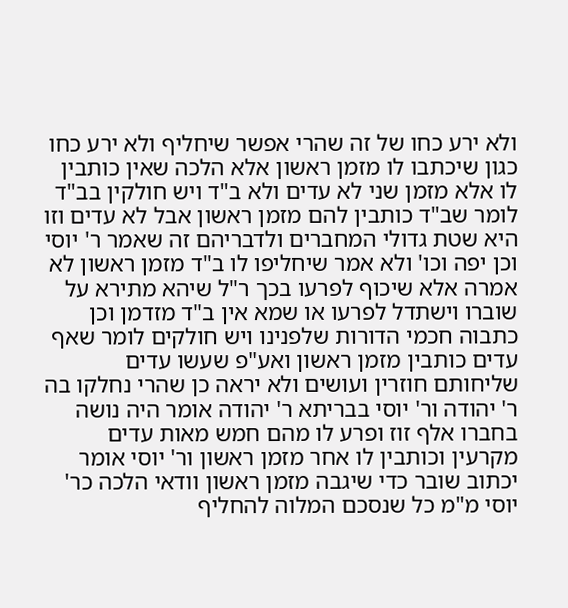ולא ירע כחו של זה שהרי אפשר שיחליף ולא ירע כחו כגון שיכתבו לו מזמן ראשון אלא הלכה שאין כותבין לו אלא מזמן שני לא עדים ולא ב"ד ויש חולקין בב"ד לומר שב"ד כותבין להם מזמן ראשון אבל לא עדים וזו היא שטת גדולי המחברים ולדבריהם זה שאמר ר' יוסי וכן יפה וכו' ולא אמר שיחליפו לו ב"ד מזמן ראשון לא אמרה אלא שיכוף לפרעו בכך ר"ל שיהא מתירא על שוברו וישתדל לפרעו או שמא אין ב"ד מזדמן וכן כתבוה חכמי הדורות שלפנינו ויש חולקים לומר שאף עדים כותבין מזמן ראשון ואע"פ שעשו עדים שליחותם חוזרין ועושים ולא יראה כן שהרי נחלקו בה ר' יהודה ור' יוסי בבריתא ר' יהודה אומר היה נושה בחברו אלף זוז ופרע לו מהם חמש מאות עדים מקרעין וכותבין לו אחר מזמן ראשון ור' יוסי אומר יכתוב שובר כדי שיגבה מזמן ראשון וודאי הלכה כר' יוסי מ"מ כל שנסכם המלוה להחליף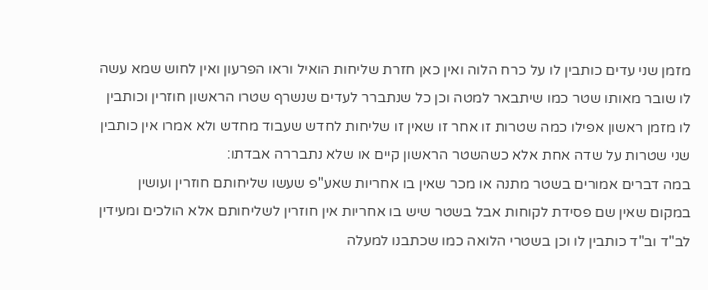מזמן שני עדים כותבין לו על כרח הלוה ואין כאן חזרת שליחות הואיל וראו הפרעון ואין לחוש שמא עשה לו שובר מאותו שטר כמו שיתבאר למטה וכן כל שנתברר לעדים שנשרף שטרו הראשון חוזרין וכותבין לו מזמן ראשון אפילו כמה שטרות זו אחר זו שאין זו שליחות לחדש שעבוד מחדש ולא אמרו אין כותבין שני שטרות על שדה אחת אלא כשהשטר הראשון קיים או שלא נתבררה אבדתו:
במה דברים אמורים בשטר מתנה או מכר שאין בו אחריות שאע"פ שעשו שליחותם חוזרין ועושין במקום שאין שם פסידת לקוחות אבל בשטר שיש בו אחריות אין חוזרין לשליחותם אלא הולכים ומעידין לב"ד וב"ד כותבין לו וכן בשטרי הלואה כמו שכתבנו למעלה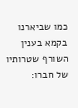כמו שביארנו בקמא בענין השורף שטרותיו של חברו: